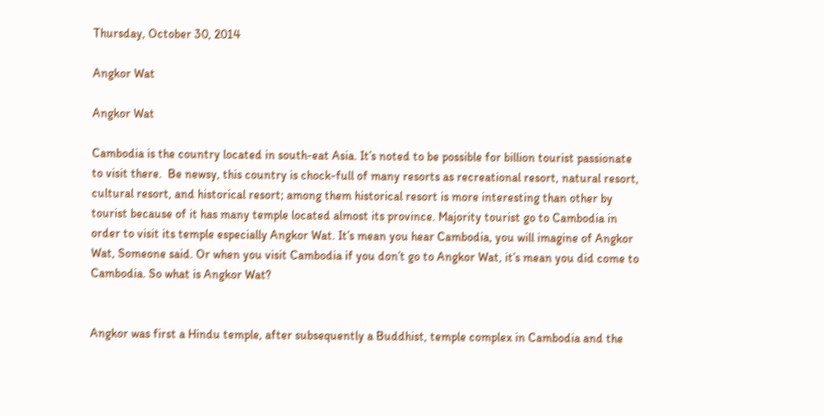Thursday, October 30, 2014

Angkor Wat

Angkor Wat

Cambodia is the country located in south-eat Asia. It’s noted to be possible for billion tourist passionate to visit there.  Be newsy, this country is chock-full of many resorts as recreational resort, natural resort, cultural resort, and historical resort; among them historical resort is more interesting than other by tourist because of it has many temple located almost its province. Majority tourist go to Cambodia in order to visit its temple especially Angkor Wat. It’s mean you hear Cambodia, you will imagine of Angkor Wat, Someone said. Or when you visit Cambodia if you don’t go to Angkor Wat, it’s mean you did come to Cambodia. So what is Angkor Wat?


Angkor was first a Hindu temple, after subsequently a Buddhist, temple complex in Cambodia and the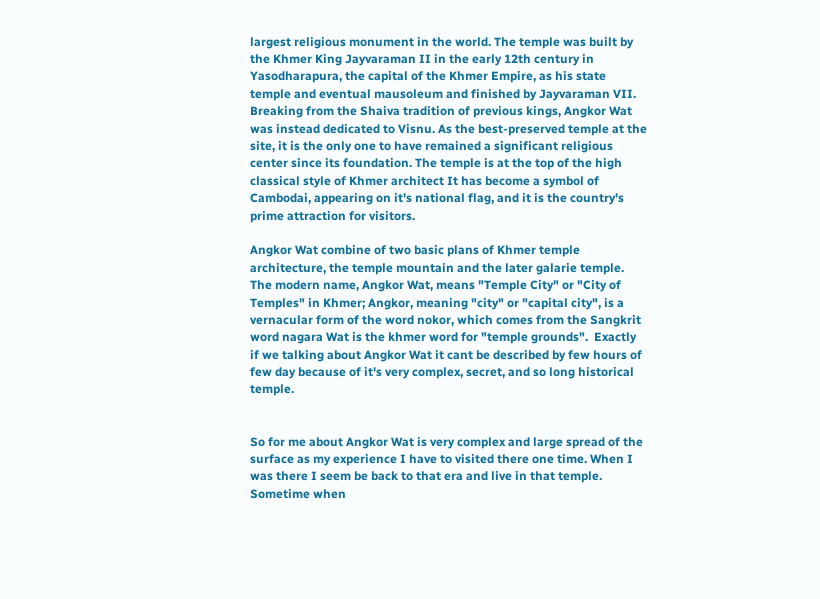largest religious monument in the world. The temple was built by the Khmer King Jayvaraman II in the early 12th century in Yasodharapura, the capital of the Khmer Empire, as his state temple and eventual mausoleum and finished by Jayvaraman VII. Breaking from the Shaiva tradition of previous kings, Angkor Wat was instead dedicated to Visnu. As the best-preserved temple at the site, it is the only one to have remained a significant religious center since its foundation. The temple is at the top of the high classical style of Khmer architect It has become a symbol of Cambodai, appearing on it's national flag, and it is the country's prime attraction for visitors.

Angkor Wat combine of two basic plans of Khmer temple architecture, the temple mountain and the later galarie temple. The modern name, Angkor Wat, means "Temple City" or "City of Temples" in Khmer; Angkor, meaning "city" or "capital city", is a vernacular form of the word nokor, which comes from the Sangkrit word nagara Wat is the khmer word for "temple grounds".  Exactly if we talking about Angkor Wat it cant be described by few hours of few day because of it's very complex, secret, and so long historical temple.


So for me about Angkor Wat is very complex and large spread of the surface as my experience I have to visited there one time. When I was there I seem be back to that era and live in that temple. Sometime when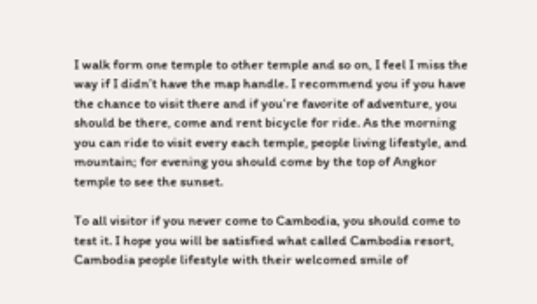I walk form one temple to other temple and so on, I feel I miss the way if I didn’t have the map handle. I recommend you if you have the chance to visit there and if you’re favorite of adventure, you should be there, come and rent bicycle for ride. As the morning you can ride to visit every each temple, people living lifestyle, and mountain; for evening you should come by the top of Angkor temple to see the sunset.

To all visitor if you never come to Cambodia, you should come to test it. I hope you will be satisfied what called Cambodia resort, Cambodia people lifestyle with their welcomed smile of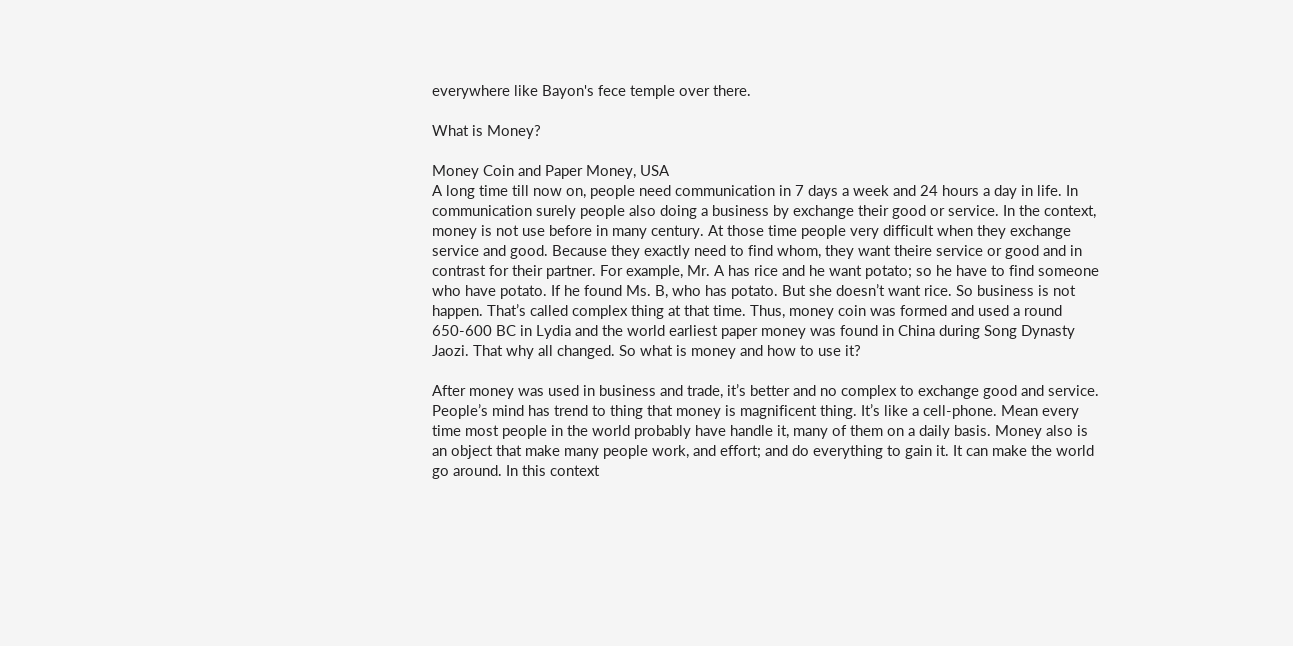everywhere like Bayon's fece temple over there.

What is Money?

Money Coin and Paper Money, USA
A long time till now on, people need communication in 7 days a week and 24 hours a day in life. In communication surely people also doing a business by exchange their good or service. In the context, money is not use before in many century. At those time people very difficult when they exchange service and good. Because they exactly need to find whom, they want theire service or good and in contrast for their partner. For example, Mr. A has rice and he want potato; so he have to find someone who have potato. If he found Ms. B, who has potato. But she doesn’t want rice. So business is not happen. That’s called complex thing at that time. Thus, money coin was formed and used a round 650-600 BC in Lydia and the world earliest paper money was found in China during Song Dynasty Jaozi. That why all changed. So what is money and how to use it?

After money was used in business and trade, it’s better and no complex to exchange good and service. People’s mind has trend to thing that money is magnificent thing. It’s like a cell-phone. Mean every time most people in the world probably have handle it, many of them on a daily basis. Money also is an object that make many people work, and effort; and do everything to gain it. It can make the world go around. In this context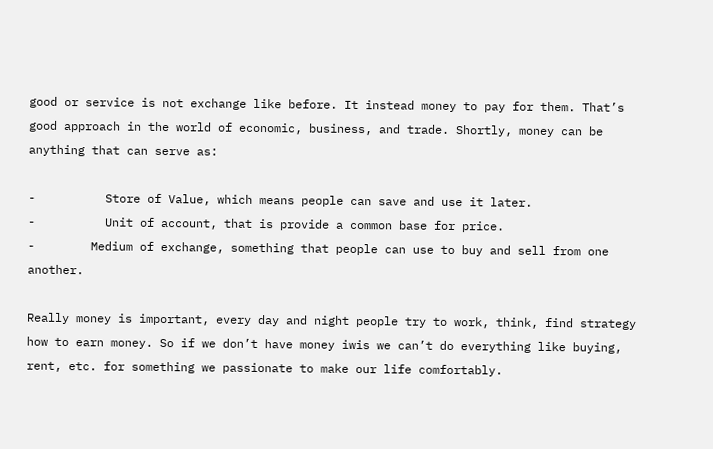good or service is not exchange like before. It instead money to pay for them. That’s good approach in the world of economic, business, and trade. Shortly, money can be anything that can serve as:

-          Store of Value, which means people can save and use it later.
-          Unit of account, that is provide a common base for price.
-        Medium of exchange, something that people can use to buy and sell from one another.

Really money is important, every day and night people try to work, think, find strategy how to earn money. So if we don’t have money iwis we can’t do everything like buying, rent, etc. for something we passionate to make our life comfortably.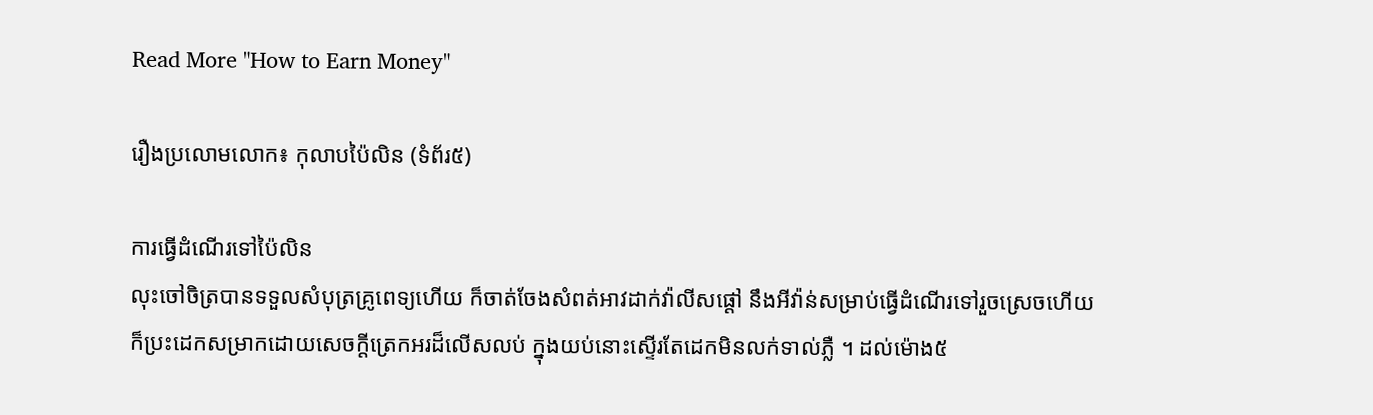Read More "How to Earn Money"

រឿងប្រលោមលោក៖ កុលាបប៉ៃលិន (ទំព័រ៥)

ការធ្វើដំណើរទៅប៉ៃលិន
លុះចៅចិត្របានទទួលសំបុត្រគ្រូពេទ្យហើយ ក៏ចាត់ចែងសំពត់អាវដាក់វ៉ាលីសផ្ដៅ នឹងអីវ៉ាន់សម្រាប់ធ្វើដំណើរទៅរួចស្រេចហើយ ក៏ប្រះដេកសម្រាកដោយសេចក្ដីត្រេកអរដ៏លើសលប់ ក្នុងយប់នោះស្ទើរតែដេកមិនលក់ទាល់ភ្លឺ ។ ដល់ម៉ោង៥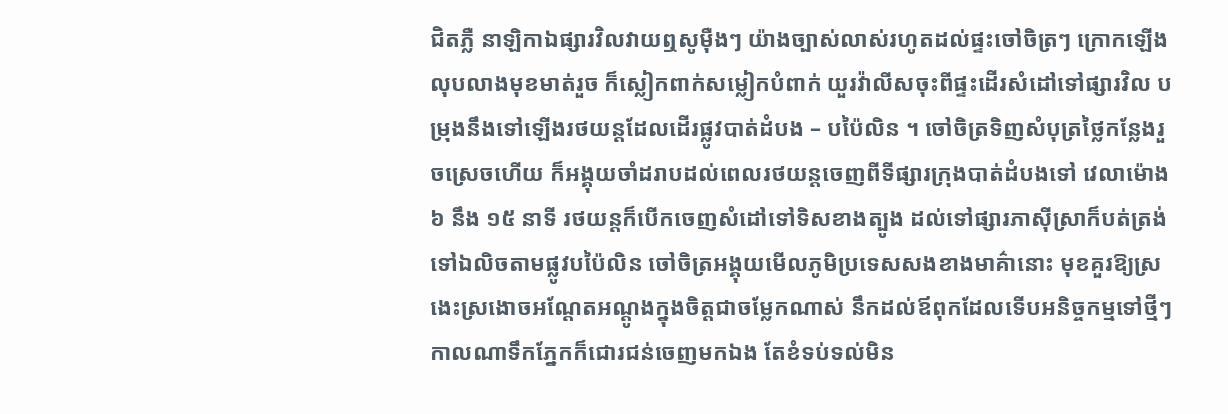ជិតភ្លឺ នាឡិកាឯផ្សារវិលវាយឮសូម៉ឺងៗ យ៉ាងច្បាស់លាស់រហូតដល់ផ្ទះចៅចិត្រៗ ក្រោកឡើងលុបលាងមុខមាត់រួច ក៏ស្លៀកពាក់សម្លៀកបំពាក់ យួរវ៉ាលីសចុះពីផ្ទះដើរសំដៅទៅផ្សារវិល បម្រុងនឹងទៅឡើងរថយន្តដែលដើរផ្លូវបាត់ដំបង – បប៉ៃលិន ។ ចៅចិត្រទិញសំបុត្រថ្លៃកន្លែងរួចស្រេចហើយ ក៏អង្គុយចាំដរាបដល់ពេលរថយន្តចេញពីទីផ្សារក្រុងបាត់ដំបងទៅ វេលាម៉ោង ៦ នឹង ១៥ នាទី រថយន្តក៏បើកចេញសំដៅទៅទិសខាងត្បូង ដល់ទៅផ្សារភាស៊ីស្រាក៏បត់ត្រង់ទៅឯលិចតាមផ្លូវបប៉ៃលិន ចៅចិត្រអង្គុយមើលភូមិប្រទេសសងខាងមាគ៌ានោះ មុខគួរឱ្យស្រងេះស្រងោចអណ្ដែតអណ្ដូងក្នុងចិត្តជាចម្លែកណាស់ នឹកដល់ឪពុកដែលទើបអនិច្ចកម្មទៅថ្មីៗ កាលណាទឹកភ្នែកក៏ជោរជន់ចេញមកឯង តែខំទប់ទល់មិន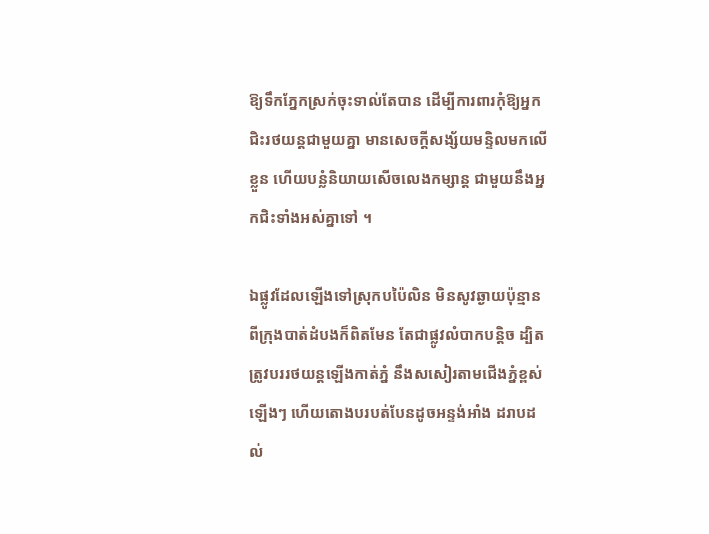ឱ្យទឹកភ្នែកស្រក់ចុះទាល់តែបាន ដើម្បីការពារកុំឱ្យអ្នកជិះរថយន្តជាមួយគ្នា មានសេចក្ដីសង្ស័យមន្ទិលមកលើខ្លួន ហើយបន្លំនិយាយសើចលេងកម្សាន្ត ជាមួយនឹងអ្នកជិះទាំងអស់គ្នាទៅ ។

ឯផ្លូវដែលឡើងទៅស្រុកបប៉ៃលិន មិនសូវឆ្ងាយប៉ុន្មានពីក្រុងបាត់ដំបងក៏ពិតមែន តែជាផ្លូវលំបាកបន្តិច ដ្បិតត្រូវបររថយន្តឡើងកាត់ភ្នំ នឹងសសៀរតាមជើងភ្នំខ្ពស់ឡើងៗ ហើយតោងបរបត់បែនដូចអន្ទង់អាំង ដរាបដល់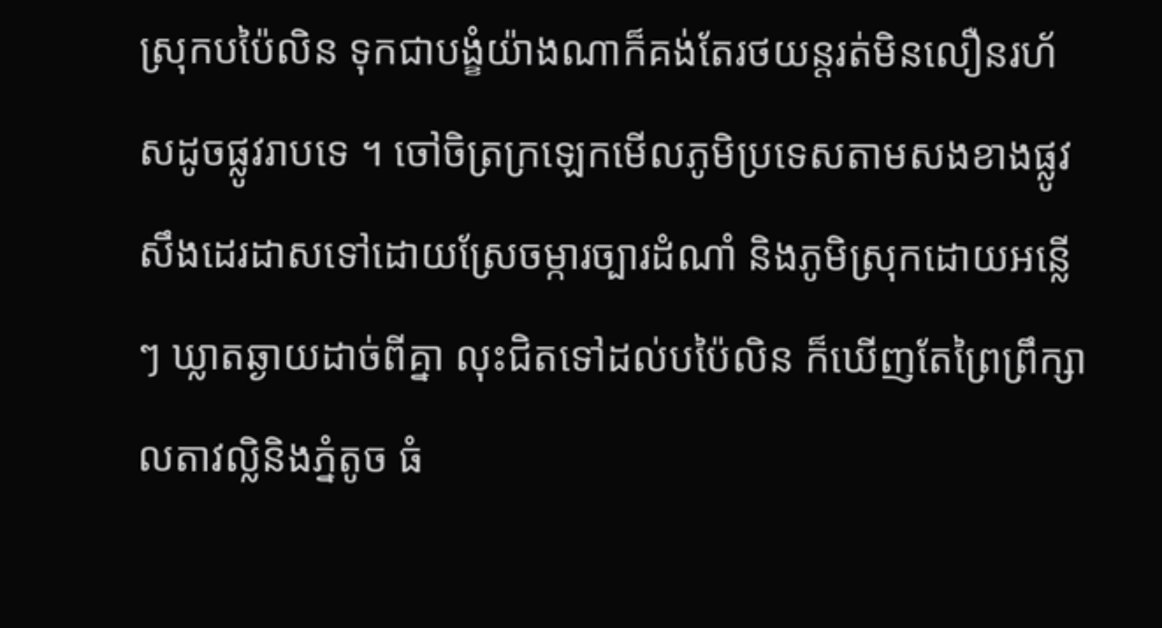ស្រុកបប៉ៃលិន ទុកជាបង្ខំយ៉ាងណាក៏គង់តែរថយន្តរត់មិនលឿនរហ័សដូចផ្លូវរាបទេ ។ ចៅចិត្រក្រឡេកមើលភូមិប្រទេសតាមសងខាងផ្លូវ សឹងដេរដាសទៅដោយស្រែចម្ការច្បារដំណាំ និងភូមិស្រុកដោយអន្លើៗ ឃ្លាតឆ្ងាយដាច់ពីគ្នា លុះជិតទៅដល់បប៉ៃលិន ក៏ឃើញតែព្រៃព្រឹក្សា លតាវល្លិនិងភ្នំតូច ធំ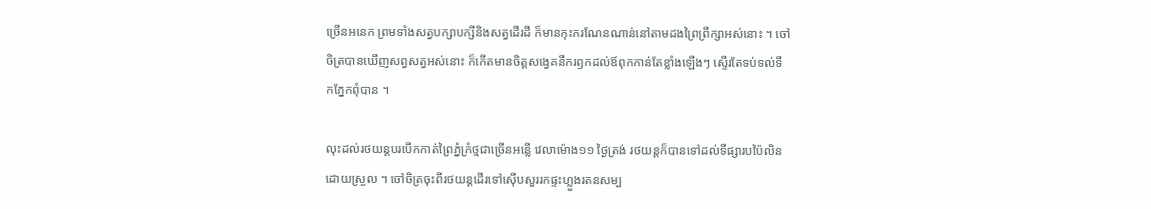ច្រើនអនេក ព្រមទាំងសត្វបក្សាបក្សីនិងសត្វដើរដី ក៏មានកុះករណែនណាន់នៅតាមដងព្រៃព្រឹក្សាអស់នោះ ។ ចៅចិត្របានឃើញសព្វសត្វអស់នោះ ក៏កើតមានចិត្តសង្វេគនឹករឭកដល់ឪពុកកាន់តែខ្លាំងឡើងៗ ស្ទើរតែទប់ទល់ទឹកភ្នែកពុំបាន ។

លុះដល់រថយន្តបរបើកកាត់ព្រៃភ្នំក្រំថ្មជាច្រើនអន្លើ វេលាម៉ោង១១ ថ្ងៃត្រង់ រថយន្តក៏បានទៅដល់ទីផ្សារបប៉ៃលិនដោយស្រួល ។ ចៅចិត្រចុះពីរថយន្តដើរទៅស៊ើបសួររកផ្ទះហ្លួងរតនសម្ប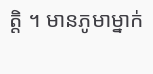ត្តិ ។ មានភូមាម្នាក់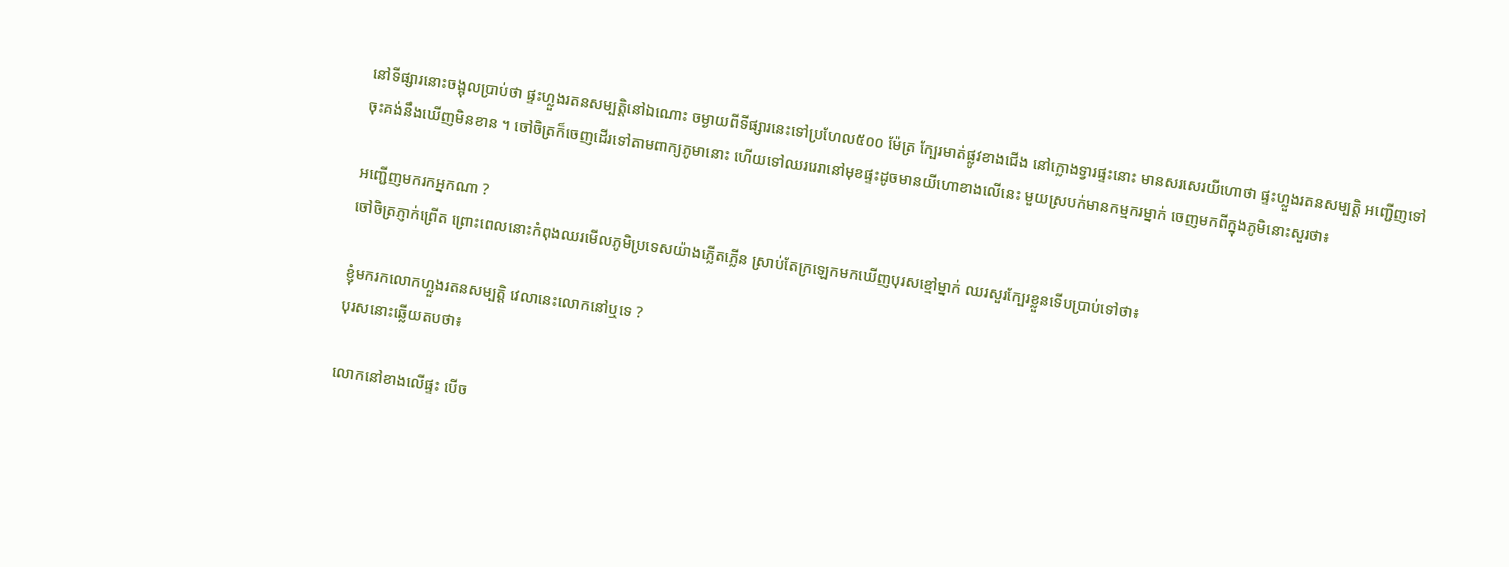នៅទីផ្សារនោះចង្អុលប្រាប់ថា ផ្ទះហ្លួងរតនសម្បត្តិនៅឯណោះ ចម្ងាយពីទីផ្សារនេះទៅប្រហែល៥០០ ម៉ែត្រ ក្បែរមាត់ផ្លូវខាងជើង នៅក្លោងទ្វារផ្ទះនោះ មានសរសេរយីហោថា ផ្ទះហ្លួងរតនសម្បត្តិ អញ្ជើញទៅចុះគង់នឹងឃើញមិនខាន ។ ចៅចិត្រក៏ចេញដើរទៅតាមពាក្យភូមានោះ ហើយទៅឈររេរានៅមុខផ្ទះដូចមានយីហោខាងលើនេះ មួយស្របក់មានកម្មករម្នាក់ ចេញមកពីក្នុងភូមិនោះសួរថា៖

អញ្ជើញមករកអ្នកណា ?
ចៅចិត្រភ្ញាក់ព្រើត ព្រោះពេលនោះកំពុងឈរមើលភូមិប្រទេសយ៉ាងភ្លើតភ្លើន ស្រាប់តែក្រឡេកមកឃើញបុរសខ្មៅម្នាក់ ឈរសួរក្បែរខ្លួនទើបប្រាប់ទៅថា៖

ខ្ញុំមករកលោកហ្លួងរតនសម្បត្តិ វេលានេះលោកនៅឬទេ ?
បុរសនោះឆ្លើយតបថា៖

លោកនៅខាងលើផ្ទះ បើច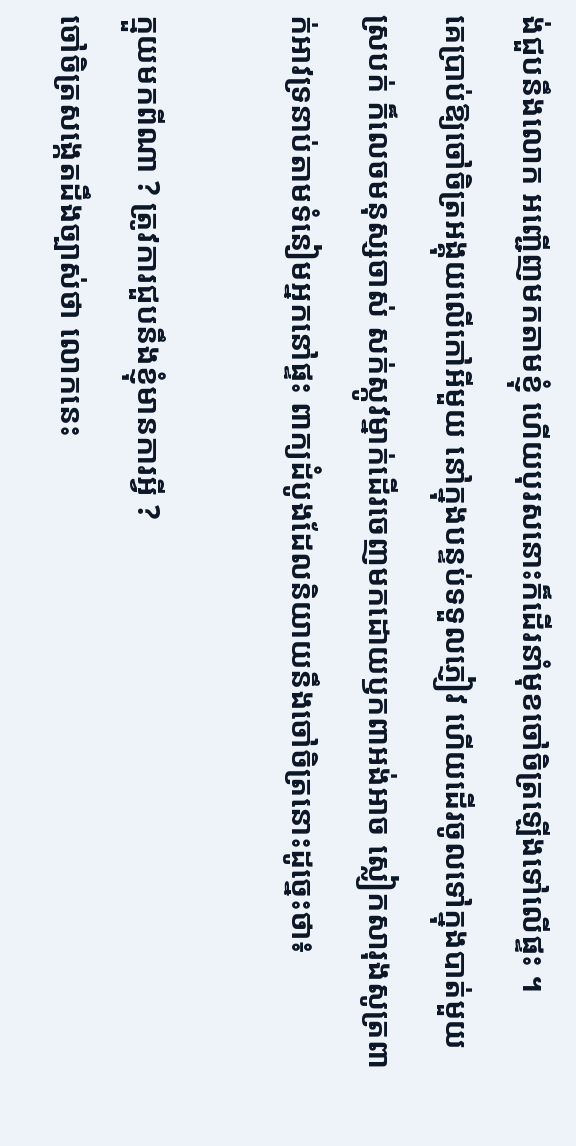ង់ជួបនឹងលោក អញ្ជើញមកតាមខ្ញុំ ហើយបុរសនោះក៏ដើរនាំមុខចៅចិត្រឡើងទៅលើផ្ទះ ។
គេប្រាប់ឱ្យចៅចិត្រអង្គុយលើកៅអីមួយ នៅក្នុងបន្ទប់ទទួលភ្ញៀវ ហើយដើរចូលទៅក្នុងបាត់មួយស្របក់ ក៏លេចមនុស្សចាស់ សក់ស្កូវម្នាក់ដើរចេញមកដោយឫកពាអង់អាច ស្លៀកសារុងសូត្រពាក់អាវទ្រនាប់តាមទំនៀមអ្នកនៅផ្ទះ ពាក្យដំបូងដែលនិយាយនឹងចៅចិត្រនោះដូច្នេះថា៖

ក្មួយមកពីណា ? ត្រូវការជួបនឹងខ្ញុំមានការអ្វី ?
ចៅចិត្រសង្កេតដឹងច្បាស់ថា លោកនេះ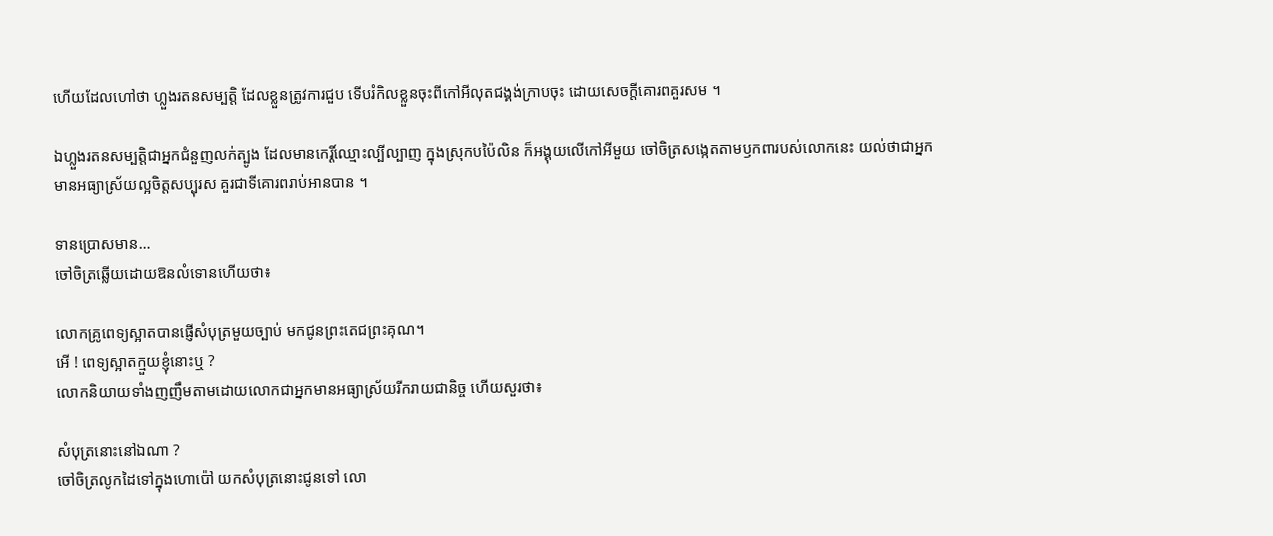ហើយដែលហៅថា ហ្លួងរតនសម្បត្តិ ដែលខ្លួនត្រូវការជួប ទើបរំកិលខ្លួនចុះពីកៅអីលុតជង្គង់ក្រាបចុះ ដោយសេចក្ដីគោរពគួរសម ។

ឯហ្លួងរតនសម្បត្តិជាអ្នកជំនួញលក់ត្បូង ដែលមានកេរ្តិ៍ឈ្មោះល្បីល្បាញ ក្នុងស្រុកបប៉ៃលិន ក៏អង្គុយលើកៅអីមួយ ចៅចិត្រសង្កេតតាមឫកពារបស់លោកនេះ យល់ថាជាអ្នកមានអធ្យាស្រ័យល្អចិត្តសប្បុរស គួរជាទីគោរពរាប់អានបាន ។

ទានប្រោសមាន…
ចៅចិត្រឆ្លើយដោយឱនលំទោនហើយថា៖

លោកគ្រូពេទ្យស្អាតបានផ្ញើសំបុត្រមួយច្បាប់ មកជូនព្រះតេជព្រះគុណ។
អើ ! ពេទ្យស្អាតក្មួយខ្ញុំនោះឬ ?
លោកនិយាយទាំងញញឹមតាមដោយលោកជាអ្នកមានអធ្យាស្រ័យរីករាយជានិច្ច ហើយសួរថា៖

សំបុត្រនោះនៅឯណា ?
ចៅចិត្រលូកដៃទៅក្នុងហោប៉ៅ យកសំបុត្រនោះជូនទៅ លោ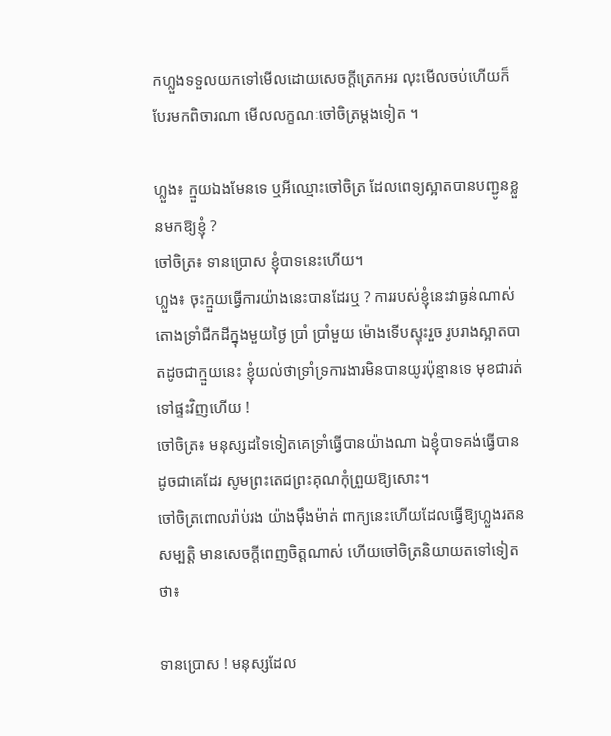កហ្លួងទទួលយកទៅមើលដោយសេចក្ដីត្រេកអរ លុះមើលចប់ហើយក៏បែរមកពិចារណា មើលលក្ខណៈចៅចិត្រម្ដងទៀត ។

ហ្លួង៖ ក្មួយឯងមែនទេ ឬអីឈ្មោះចៅចិត្រ ដែលពេទ្យស្អាតបានបញ្ជូនខ្លួនមកឱ្យខ្ញុំ ?
ចៅចិត្រ៖ ទានប្រោស ខ្ញុំបាទនេះហើយ។
ហ្លួង៖ ចុះក្មួយធ្វើការយ៉ាងនេះបានដែរឬ ? ការរបស់ខ្ញុំនេះវាធ្ងន់ណាស់ តោងទ្រាំជីកដីក្នុងមួយថ្ងៃ ប្រាំ ប្រាំមួយ ម៉ោងទើបស្ទុះរួច រូបរាងស្អាតបាតដូចជាក្មួយនេះ ខ្ញុំយល់ថាទ្រាំទ្រការងារមិនបានយូរប៉ុន្មានទេ មុខជារត់ទៅផ្ទះវិញហើយ !
ចៅចិត្រ៖ មនុស្សដទៃទៀតគេទ្រាំធ្វើបានយ៉ាងណា ឯខ្ញុំបាទគង់ធ្វើបានដូចជាគេដែរ សូមព្រះតេជព្រះគុណកុំព្រួយឱ្យសោះ។
ចៅចិត្រពោលរ៉ាប់រង យ៉ាងម៉ឹងម៉ាត់ ពាក្យនេះហើយដែលធ្វើឱ្យហ្លួងរតនសម្បត្តិ មានសេចក្ដីពេញចិត្តណាស់ ហើយចៅចិត្រនិយាយតទៅទៀតថា៖

ទានប្រោស ! មនុស្សដែល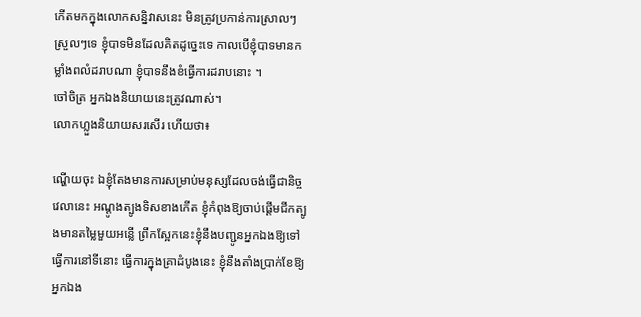កើតមកក្នុងលោកសន្និវាសនេះ មិនត្រូវប្រកាន់ការស្រាលៗ ស្រួលៗទេ ខ្ញុំបាទមិនដែលគិតដូច្នេះទេ កាលបើខ្ញុំបាទមានកម្លាំងពលំដរាបណា ខ្ញុំបាទនឹងខំធ្វើការដរាបនោះ ។
ចៅចិត្រ អ្នកឯងនិយាយនេះត្រូវណាស់។
លោកហ្លួងនិយាយសរសើរ ហើយថា៖

ណ្ហើយចុះ ឯខ្ញុំតែងមានការសម្រាប់មនុស្សដែលចង់ធ្វើជានិច្ច វេលានេះ អណ្ដូងត្បូងទិសខាងកើត ខ្ញុំកំពុងឱ្យចាប់ផ្ដើមជីកត្បូងមានតម្លៃមួយអន្លើ ព្រឹកស្អែកនេះខ្ញុំនឹងបញ្ជូនអ្នកឯងឱ្យទៅធ្វើការនៅទីនោះ ធ្វើការក្នុងគ្រាដំបូងនេះ ខ្ញុំនឹងតាំងប្រាក់ខែឱ្យអ្នកឯង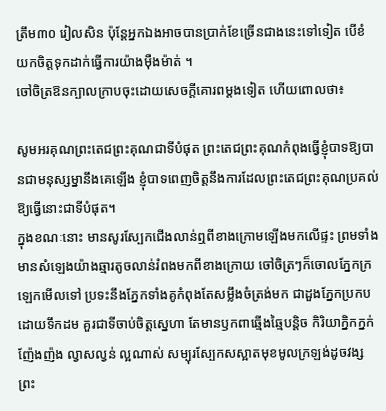ត្រឹម៣០ រៀលសិន ប៉ុន្តែអ្នកឯងអាចបានប្រាក់ខែច្រើនជាងនេះទៅទៀត បើខំយកចិត្តទុកដាក់ធ្វើការយ៉ាងម៉ឺងម៉ាត់ ។
ចៅចិត្រឱនក្បាលក្រាបចុះដោយសេចក្ដីគោរពម្ដងទៀត ហើយពោលថា៖

សូមអរគុណព្រះតេជព្រះគុណជាទីបំផុត ព្រះតេជព្រះគុណកំពុងធ្វើខ្ញុំបាទឱ្យបានជាមនុស្សម្នានឹងគេឡើង ខ្ញុំបាទពេញចិត្តនឹងការដែលព្រះតេជព្រះគុណប្រគល់ឱ្យធ្វើនោះជាទីបំផុត។
ក្នុងខណៈនោះ មានសូរស្បែកជើងលាន់ឮពីខាងក្រោមឡើងមកលើផ្ទះ ព្រមទាំងមានសំឡេងយ៉ាងឆ្មារតូចលាន់រំពងមកពីខាងក្រោយ ចៅចិត្រៗក៏ចោលភ្នែកក្រឡេកមើលទៅ ប្រទះនឹងភ្នែកទាំងគូកំពុងតែសម្លឹងចំត្រង់មក ជាដួងភ្នែកប្រកបដោយទឹកដម គួរជាទីចាប់ចិត្តស្នេហា តែមានឫកពាឆ្មើងឆ្មៃបន្តិច កិរិយាក្និកក្នក់ញ៉ែងញ៉ង ល្វាសល្វន់ ល្អណាស់ សម្បុរស្បែកសស្អាតមុខមូលក្រឡង់ដូចវង្សព្រះ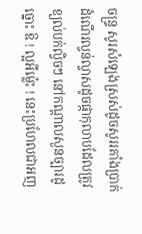ចន្រ្ទ សូរសំឡេងស្រស់ដូចសូររគាំងប្រាក់ ដំណើរល្វន់ល្វាសដូចផ្កាកុលាបដែលត្រូវខ្យល់បក់ល្វិចៗ នៅកណ្ដាលសួនច្បារដូច្នោះ ឱ ! ល្អអីម្ល៉េះ ! នេះប្រហែលជាអញ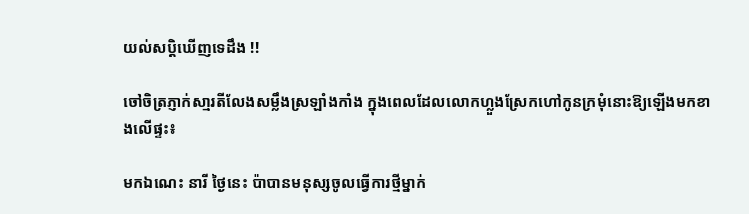យល់សប្តិឃើញទេដឹង !!

ចៅចិត្រភ្ញាក់សា្មរតីលែងសម្លឹងស្រឡាំងកាំង ក្នុងពេលដែលលោកហ្លួងស្រែកហៅកូនក្រមុំនោះឱ្យឡើងមកខាងលើផ្ទះ៖

មកឯណេះ នារី ថ្ងៃនេះ ប៉ាបានមនុស្សចូលធ្វើការថ្មីម្នាក់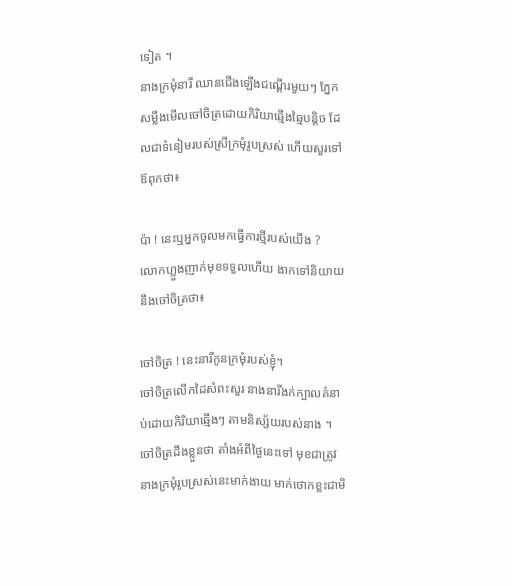ទៀត ។
នាងក្រមុំនារី ឈានជើងឡើងជណ្ដើរមួយៗ ភ្នែកសម្លឹងមើលចៅចិត្រដោយកិរិយាឆ្មើងឆ្មៃបន្តិច ដែលជាទំនៀមរបស់ស្រីក្រមុំរូបស្រស់ ហើយសួរទៅឪពុកថា៖

ប៉ា ! នេះឬអ្នកចូលមកធ្វើការថ្មីរបស់យើង ?
លោកហ្លួងញាក់មុខទទួលហើយ ងាកទៅនិយាយនឹងចៅចិត្រថា៖

ចៅចិត្រ ! នេះនារីកូនក្រមុំរបស់ខ្ញុំ។
ចៅចិត្រលើកដៃសំពះសួរ នាងនារីងក់ក្បាលគំនាប់ដោយកិរិយាឆ្មើងៗ តាមនិស្ស័យរបស់នាង ។ ចៅចិត្រដឹងខ្លួនថា តាំងអំពីថ្ងៃនេះទៅ មុខជាត្រូវនាងក្រមុំរូបស្រស់នេះមាក់ងាយ មាក់ថោកខ្លះជាមិ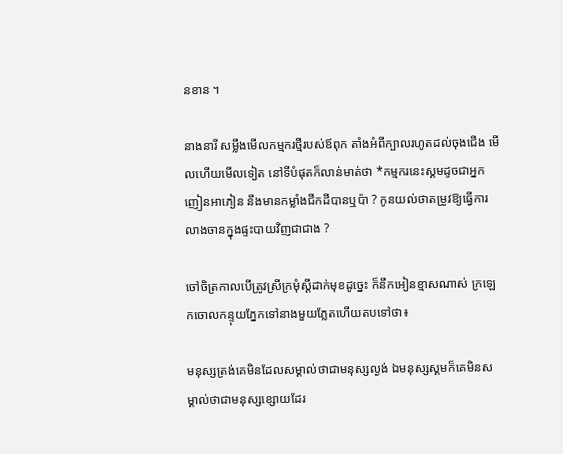នខាន ។

នាងនារី សម្លឹងមើលកម្មករថ្មីរបស់ឪពុក តាំងអំពីក្បាលរហូតដល់ចុងជើង មើលហើយមើលទៀត នៅទីបំផុតក៏លាន់មាត់ថា *កម្មករនេះស្គមដូចជាអ្នកញៀនអាភៀន នឹងមានកម្លាំងជីកដីបានឬប៉ា ? កូនយល់ថាតម្រូវឱ្យធ្វើការលាងចានក្នុងផ្ទះបាយវិញជាជាង ?

ចៅចិត្រកាលបើត្រូវស្រីក្រមុំស្ដីដាក់មុខដូច្នេះ ក៏នឹកអៀនខ្មាសណាស់ ក្រឡេកចោលកន្ទុយភ្នែកទៅនាងមួយភ្លែតហើយតបទៅថា៖

មនុស្សត្រង់គេមិនដែលសម្គាល់ថាជាមនុស្សល្ងង់ ឯមនុស្សស្គមក៏គេមិនសម្គាល់ថាជាមនុស្សខ្សោយដែរ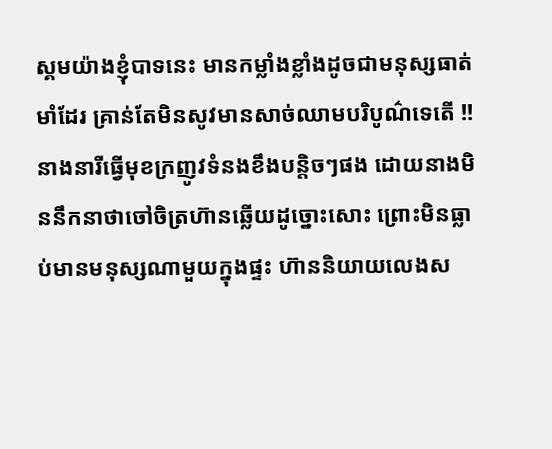ស្គមយ៉ាងខ្ញុំបាទនេះ មានកម្លាំងខ្លាំងដូចជាមនុស្សធាត់មាំដែរ គ្រាន់តែមិនសូវមានសាច់ឈាមបរិបូណ៌ទេតើ !!
នាងនារីធ្វើមុខក្រញូវទំនងខឹងបន្តិចៗផង ដោយនាងមិននឹកនាថាចៅចិត្រហ៊ានឆ្លើយដូច្នោះសោះ ព្រោះមិនធ្លាប់មានមនុស្សណាមួយក្នុងផ្ទះ ហ៊ាននិយាយលេងស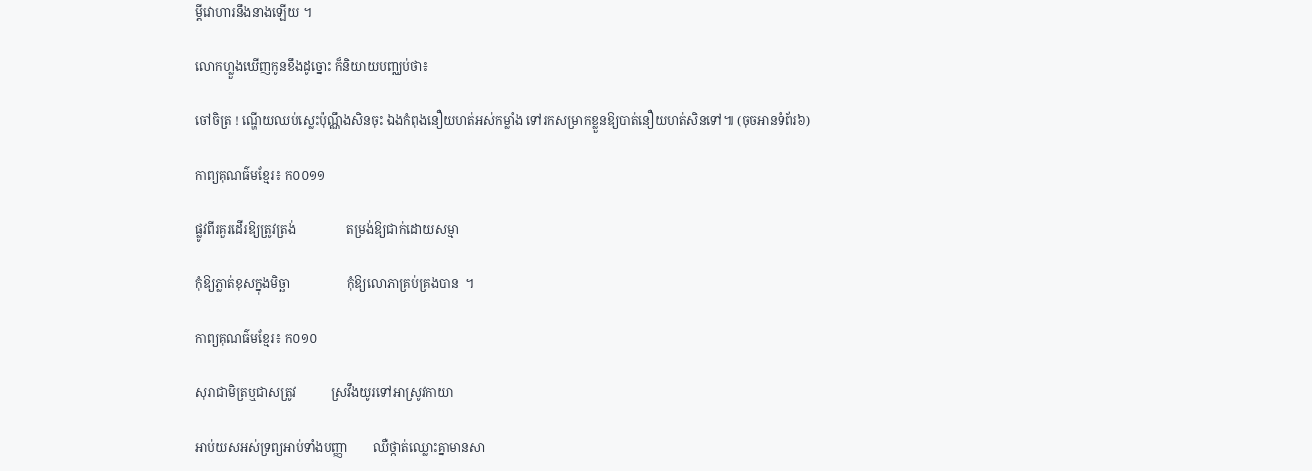ម្ដីវោហារនឹងនាងឡើយ ។

លោកហ្លួងឃើញកូនខឹងដូច្នោះ ក៏និយាយបញ្ឈប់ថា៖

ចៅចិត្រ ! ណ្ហើយឈប់ស្លេះប៉ុណ្ណឹងសិនចុះ ឯងកំពុងនឿយហត់អស់កម្លាំង ទៅរកសម្រាកខ្លួនឱ្យបាត់នឿយហត់សិនទៅ៕ (ចុចអានទំព័រ៦)

កាព្យគុណធ៌មខ្មែរ៖ ក០០១១

ផ្លូវពីរគួរដើរឱ្យត្រូវត្រង់                តម្រង់ឱ្យជាក់ដោយសម្មា

កុំឱ្យភ្លាត់ខុសក្នុងមិច្ឆា                  កុំឱ្យលោភាគ្រប់គ្រងបាន  ។

កាព្យគុណធ៌មខ្មែរ៖ ក០១០

សុរាជាមិត្រឬជាសត្រូវ           ស្រវឹងយូរទៅអាស្រូវកាយា

អាប់យសអស់ទ្រព្យអាប់ទាំងបញ្ញា        ឈឺថ្កាត់ឈ្លោះគ្នាមានសា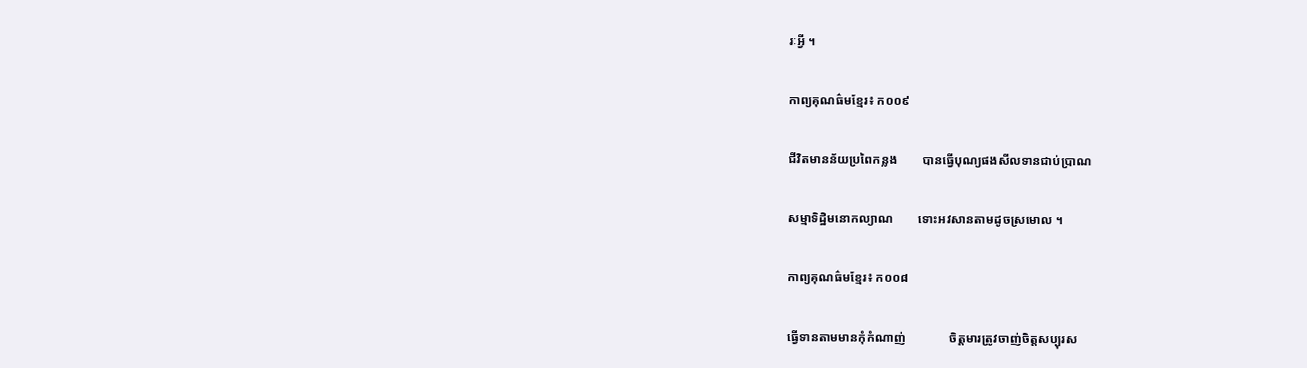រៈអ្វី ។

កាព្យគុណធ៌មខ្មែរ៖ ក០០៩

ជីវិតមានន័យប្រពៃកន្លង        បានធ្វើបុណ្យផងសីលទានជាប់ប្រាណ

សម្មាទិដ្ឋិមនោកល្យាណ        ទោះអវសានតាមដូចស្រមោល ។

កាព្យគុណធ៌មខ្មែរ៖ ក០០៨

ធ្វើទានតាមមានកុំកំណាញ់              ចិត្តមារត្រូវចាញ់ចិត្តសប្បុរស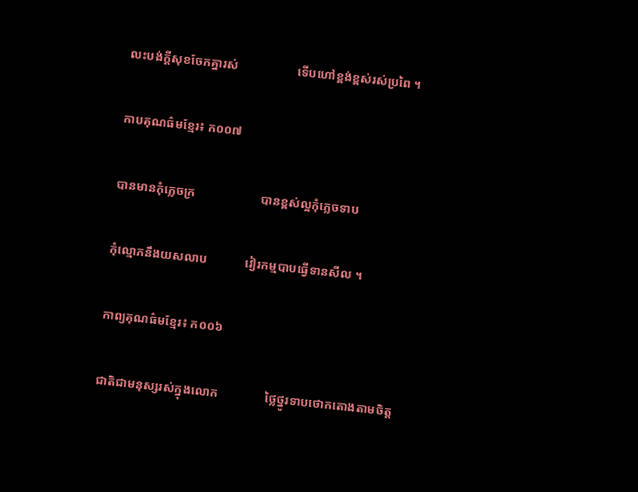លះបង់ក្ដីសុខចែកគ្នារស់                   ទើបហៅខ្ពង់ខ្ពស់រស់ប្រពៃ ។

កាបគុណធ៌មខ្មែរ៖ ក០០៧

បានមានកុំភ្លេចក្រ                     បានខ្ពស់ល្អកុំភ្លេចទាប

កុំល្មោភនឹងយសលាប            វៀរកម្មបាបធ្វើទានសីល ។

កាព្យគុណធ៌មខ្មែរ៖ ក០០៦

ជាតិជាមនុស្សរស់ក្នុងលោក               ថ្លៃថ្នូរទាបថោកតោងតាមចិត្ត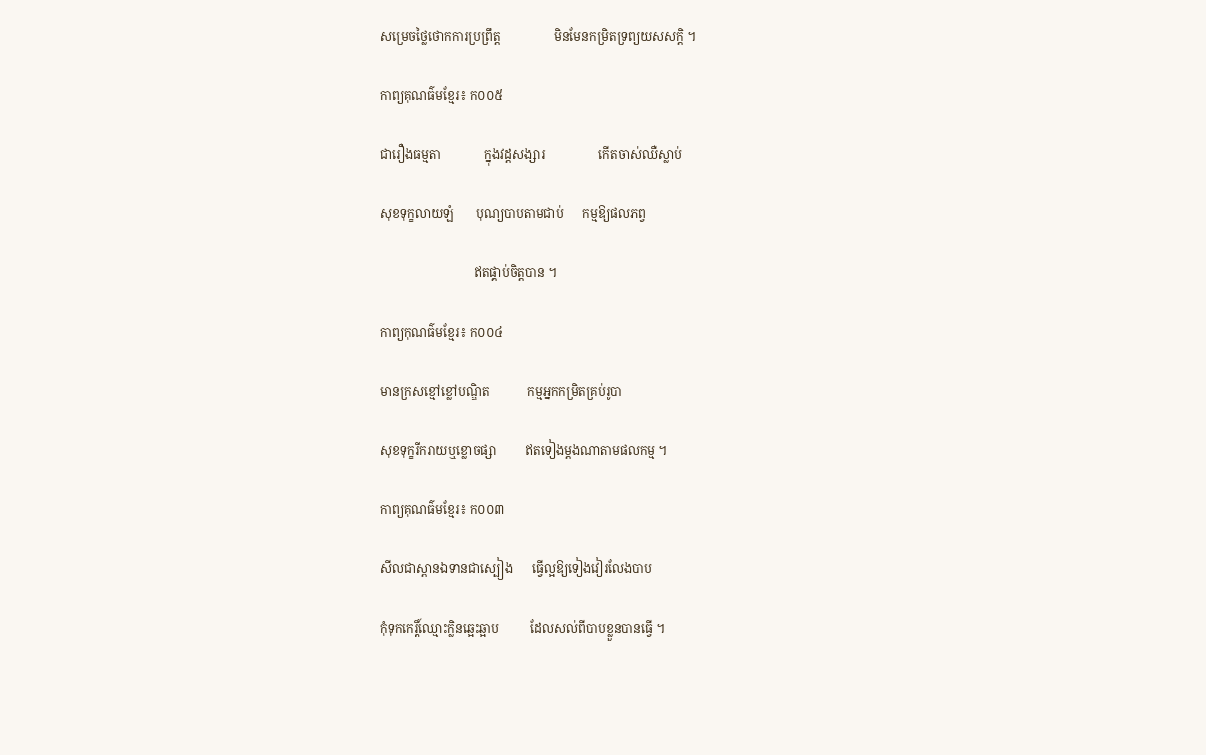សម្រេចថ្លៃថោកការប្រព្រឹត្ត                 មិនមែនកម្រិតទ្រព្យយសសក្តិ ។

កាព្យគុណធ៌មខ្មែរ៖ ក០០៥

ជារឿងធម្មតា              ក្នុងវដ្ដសង្សារ                 កើតចាស់ឈឺស្លាប់

សុខទុក្ខលាយឡំ       បុណ្យបាបតាមជាប់      កម្មឱ្យផលភព្វ

                              ឥតផ្គាប់ចិត្តបាន ។

កាព្យកុណធ៌មខ្មែរ៖ ក០០៤

មានក្រសខ្មៅខ្លៅបណ្ឌិត            កម្មអ្នកកម្រិតគ្រប់រូបា

សុខទុក្ខរីករាយឬខ្លោចផ្សា         ឥតទៀងម្ដងណាតាមផលកម្ម ។

កាព្យគុណធ៌មខ្មែរ៖ ក០០៣

សីលជាស្ពានឯទានជាស្បៀង      ធ្វើល្អឱ្យទៀងវៀរលែងបាប

កុំទុកកេរ្តិ៍ឈ្មោះក្លិនឆ្អេះឆ្អាប          ដែលសល់ពីបាបខ្លួនបានធ្វើ ។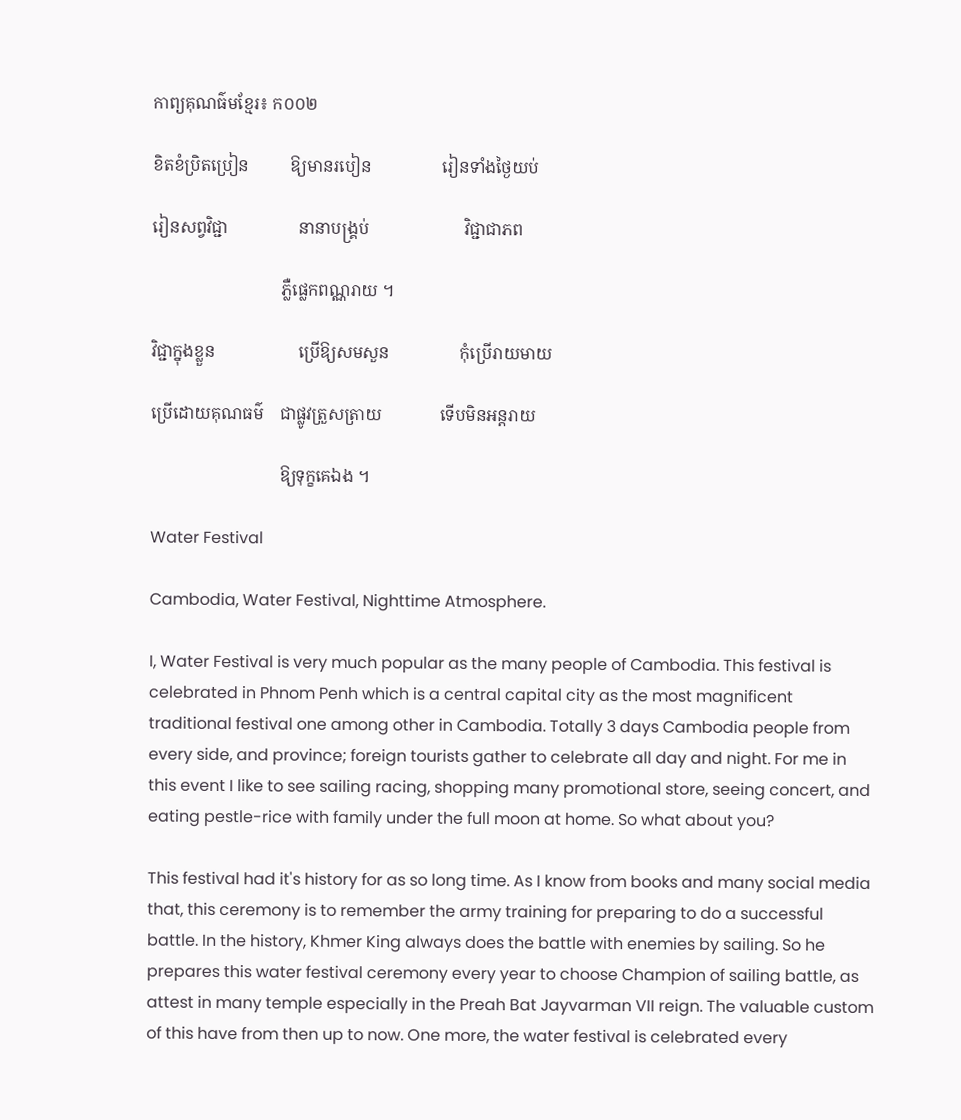កាព្យគុណធ៌មខ្មែរ៖ ក០០២

ខិតខំប្រិតប្រៀន          ឱ្យមានរបៀន                 រៀនទាំងថ្ងៃយប់

រៀនសព្វវិជ្ជា                 នានាបង្គ្រប់                       វិជ្ជាជាភព

                               ភ្លឺផ្លេកពណ្ណរាយ ។

វិជ្ជាក្នុងខ្លួន                    ប្រើឱ្យសមសួន                 កុំប្រើរាយមាយ

ប្រើដោយគុណធម៌    ជាផ្លូវត្រួសត្រាយ              ទើបមិនអន្តរាយ

                               ឱ្យទុក្ខគេឯង ។

Water Festival

Cambodia, Water Festival, Nighttime Atmosphere.

I, Water Festival is very much popular as the many people of Cambodia. This festival is celebrated in Phnom Penh which is a central capital city as the most magnificent traditional festival one among other in Cambodia. Totally 3 days Cambodia people from every side, and province; foreign tourists gather to celebrate all day and night. For me in this event I like to see sailing racing, shopping many promotional store, seeing concert, and eating pestle-rice with family under the full moon at home. So what about you?

This festival had it's history for as so long time. As I know from books and many social media that, this ceremony is to remember the army training for preparing to do a successful battle. In the history, Khmer King always does the battle with enemies by sailing. So he prepares this water festival ceremony every year to choose Champion of sailing battle, as attest in many temple especially in the Preah Bat Jayvarman VII reign. The valuable custom of this have from then up to now. One more, the water festival is celebrated every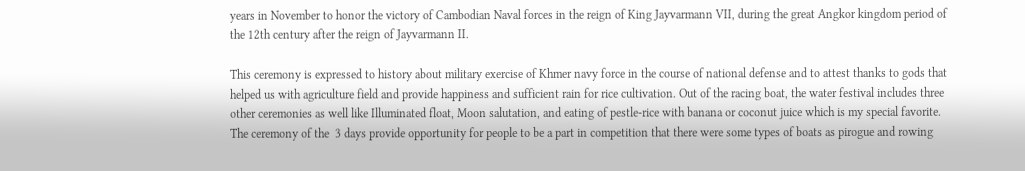years in November to honor the victory of Cambodian Naval forces in the reign of King Jayvarmann VII, during the great Angkor kingdom period of the 12th century after the reign of Jayvarmann II.

This ceremony is expressed to history about military exercise of Khmer navy force in the course of national defense and to attest thanks to gods that helped us with agriculture field and provide happiness and sufficient rain for rice cultivation. Out of the racing boat, the water festival includes three other ceremonies as well like Illuminated float, Moon salutation, and eating of pestle-rice with banana or coconut juice which is my special favorite. The ceremony of the  3 days provide opportunity for people to be a part in competition that there were some types of boats as pirogue and rowing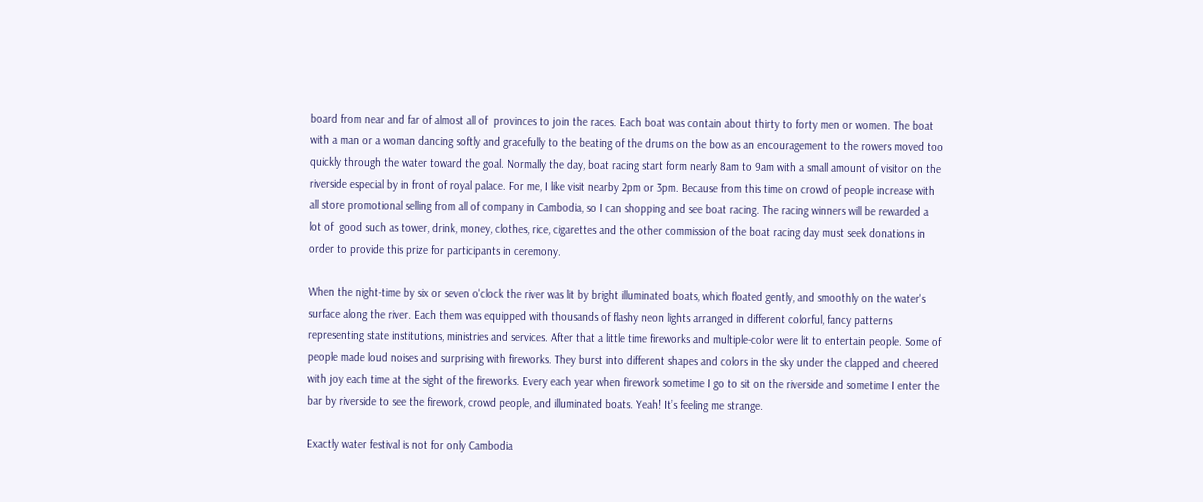board from near and far of almost all of  provinces to join the races. Each boat was contain about thirty to forty men or women. The boat with a man or a woman dancing softly and gracefully to the beating of the drums on the bow as an encouragement to the rowers moved too quickly through the water toward the goal. Normally the day, boat racing start form nearly 8am to 9am with a small amount of visitor on the riverside especial by in front of royal palace. For me, I like visit nearby 2pm or 3pm. Because from this time on crowd of people increase with all store promotional selling from all of company in Cambodia, so I can shopping and see boat racing. The racing winners will be rewarded a lot of  good such as tower, drink, money, clothes, rice, cigarettes and the other commission of the boat racing day must seek donations in order to provide this prize for participants in ceremony.

When the night-time by six or seven o'clock the river was lit by bright illuminated boats, which floated gently, and smoothly on the water's surface along the river. Each them was equipped with thousands of flashy neon lights arranged in different colorful, fancy patterns representing state institutions, ministries and services. After that a little time fireworks and multiple-color were lit to entertain people. Some of people made loud noises and surprising with fireworks. They burst into different shapes and colors in the sky under the clapped and cheered with joy each time at the sight of the fireworks. Every each year when firework sometime I go to sit on the riverside and sometime I enter the bar by riverside to see the firework, crowd people, and illuminated boats. Yeah! It’s feeling me strange.

Exactly water festival is not for only Cambodia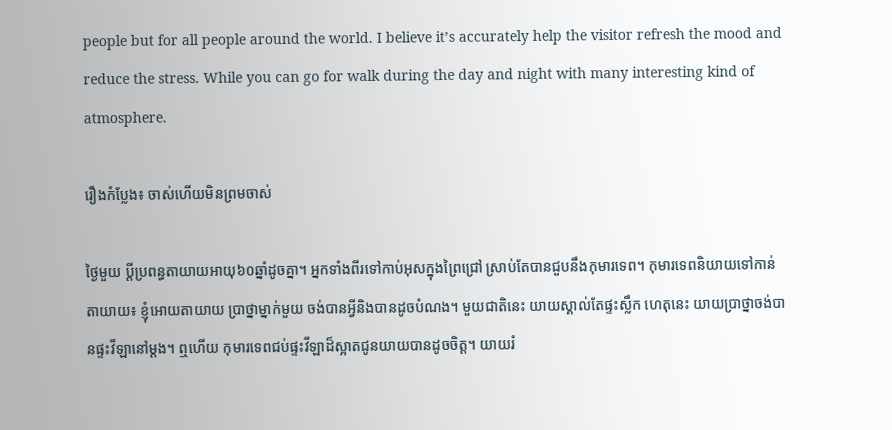people but for all people around the world. I believe it’s accurately help the visitor refresh the mood and reduce the stress. While you can go for walk during the day and night with many interesting kind of atmosphere.

រឿងកំប្លែង៖ ចាស់ហើយមិនព្រមចាស់

ថ្ងៃមួយ ប្តីប្រពន្ធតាយាយអាយុ៦០ឆ្នាំដូចគ្នា។ អ្នកទាំងពីរទៅកាប់អុសក្នុងព្រៃជ្រៅ ស្រាប់តែបានជួបនឹងកុមារទេព។ កុមារទេពនិយាយទៅកាន់តាយាយ៖ ខ្ញុំអោយតាយាយ ប្រាថ្នាម្នាក់មួយ ចង់បានអ្វីនិងបានដូចបំណង។ មួយជាតិនេះ យាយស្គាល់តែផ្ទះស្លឹក ហេតុនេះ យាយប្រាថ្នាចង់បានផ្ទះវីឡានៅម្ដង។ ឮហើយ កុមារទេពជប់ផ្ទះវីឡាដ៏ស្អាតជូនយាយបានដូចចិត្ត។ យាយរំ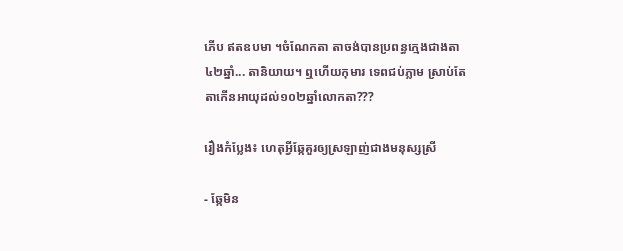ភើប ឥតឧបមា ។ចំណែកតា តាចង់បានប្រពន្ធក្មេងជាងតា៤២ឆ្នាំ... តានិយាយ។ ឮហើយកុមារ ទេពជប់ភ្លាម ស្រាប់តែតាកើនអាយុដល់១០២ឆ្នាំលោកតា???

រឿងកំប្លែង៖ ហេតុអ្វីឆ្កែគួរឲ្យស្រឡាញ់ជាងមនុស្សស្រី

- ឆ្កែមិន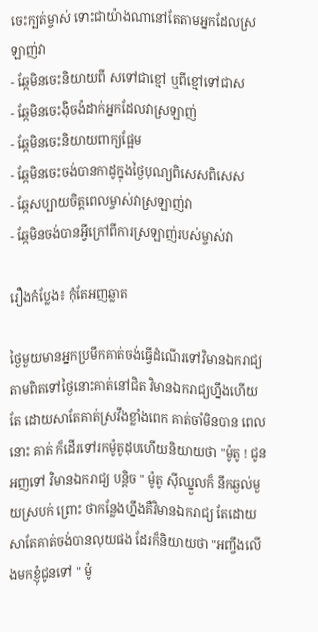ចេះក្បត់ម្ចាស់ ទោះជាយ៉ាងណានៅតែតាមអ្នកដែលស្រឡាញ់វា
- ឆ្កែមិនចេះនិយាយពី សទៅជាខ្មៅ ឬពីខ្មៅទៅជាស
- ឆ្កែមិនចេះង៉ិចង៉ដាក់អ្នកដែលវាស្រឡាញ់
- ឆ្កែមិនចេះនិយាយពាក្យផ្អែម
- ឆ្កែមិនចេះចង់បានកាដូក្នុងថ្ងៃបុណ្យពិសេសពិសេស
- ឆ្កែសប្បាយចិត្តពេលម្ចាស់វាស្រឡាញ់វា
- ឆ្កែមិនចង់បានអ្វីក្រៅពីការស្រឡាញ់របស់ម្ចាស់វា

រឿងកំប្លែង៖ កុំតែអញឆ្លាត

ថ្ងៃមួយមានអ្នកប្រមឹកគាត់ចង់ធ្វើដំណើរទៅវិមានឯករាជ្យ តាមពិតទៅថ្ងៃនោះគាត់នៅជិត វិមានឯករាជ្យហ្នឹងហើយតែ ដោយសាតែគាត់ស្រវឹងខ្លាំងពេក គាត់ចាំមិនបាន ពេលនោះ គាត់ ក៏ដើរទៅរកម៉ូតូដុបហើយនិយាយថា "ម៉ូតូ ! ជូនអញទៅ វិមានឯករាជ្យ បន្តិច " ម៉ូតូ ស៊ីឈ្នួលក៏ នឹកឆ្ងល់មួយស្របក់ ព្រោះ ថាកន្លែងហ្នឹងគឺវិមានឯករាជ្យ តែដោយសាតែគាត់ចង់បានលុយផង ដែរក៏និយាយថា "អញ្ចឹងលើងមកខ្ញុំជូនទៅ " ម៉ូ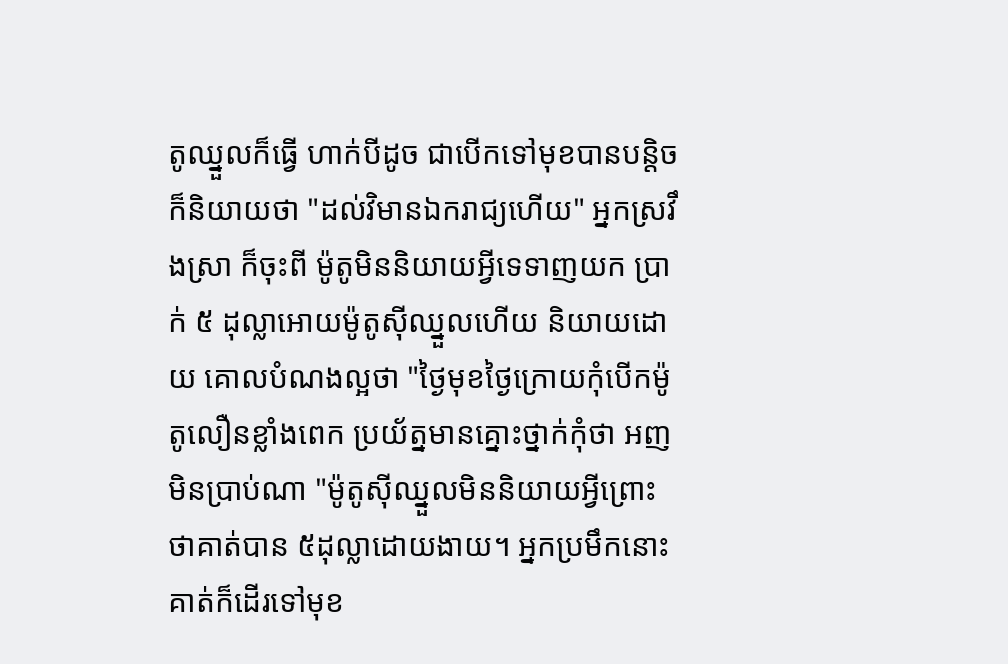តូឈ្នួលក៏ធ្វើ ហាក់បីដូច ជាបើកទៅមុខបានបន្តិច ក៏និយាយថា "ដល់វិមានឯករាជ្យហើយ" អ្នកស្រវឹងស្រា ក៏ចុះពី ម៉ូតូមិននិយាយអ្វីទេទាញយក ប្រាក់ ៥ ដុល្លាអោយម៉ូតូស៊ីឈ្នួលហើយ និយាយដោយ គោលបំណងល្អថា "ថ្ងៃមុខថ្ងៃក្រោយកុំបើកម៉ូតូលឿនខ្លាំងពេក ប្រយ័ត្នមានគ្នោះថ្នាក់កុំថា អញមិនប្រាប់ណា "ម៉ូតូស៊ីឈ្នួលមិននិយាយអ្វីព្រោះថាគាត់បាន ៥ដុល្លាដោយងាយ។ អ្នកប្រមឹកនោះគាត់ក៏ដើរទៅមុខ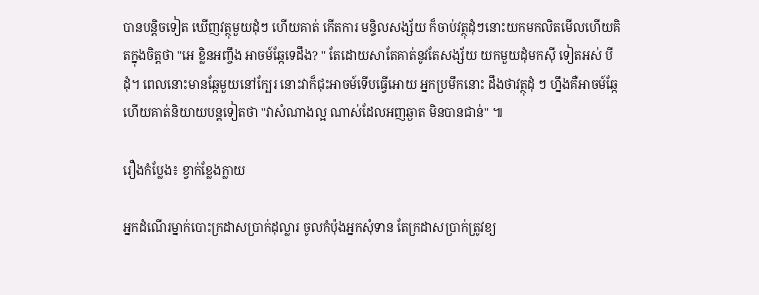បានបន្តិចទៀត ឃើញវត្ថុមួយដុំៗ ហើយគាត់ កើតការ មន្ទិលសង្ស័យ ក៏ចាប់វត្ថុដុំៗនោះយកមកលិតមើលហើយគិតក្នុងចិត្តថា "អេ ខ្លិនអញ្ចឹង អាចម៍ឆ្កែទេដឹង? " តែដោយសាតែគាត់នូវតែសង្ស័យ យកមួយដុំមកស៊ី ទៀតអស់ បីដុំ។ ពេលនោះមានឆ្កែមួយនៅក្បែរ នោះវាក៏ជុះអាចម៍ទើបធ្វើអោយ អ្នកប្រមឹកនោះ ដឹងថាវត្ថុដុំ ៗ ហ្នឹងគឺអាចម៍ឆ្កែ ហើយគាត់និយាយបន្តទៀតថា "វាសំណាងល្អ ណាស់ដែលអញឆ្ងាត មិនបានជាន់" ៕

រឿងកំប្លែង៖ ខ្វាក់ខ្លែងក្លាយ

អ្នកដំណើរម្នាក់បោះក្រដាសប្រាក់ដុល្លារ ចូលកំប៉ុងអ្នកសុំទាន តែក្រដាសប្រាក់ត្រូវខ្យ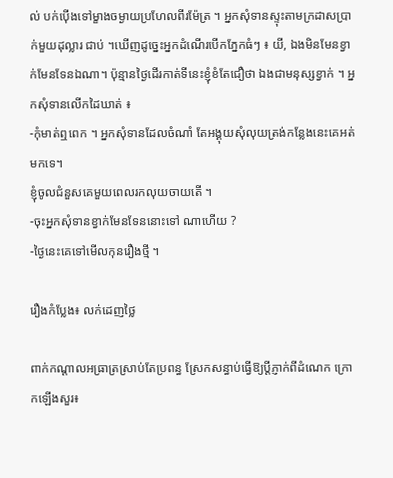ល់ បក់ប៉ើងទៅម្ខាងចម្ងាយប្រហែលពីរម៉ែត្រ ។ អ្នកសុំទានស្ទុះតាមក្រដាសប្រាក់មួយដុល្លារ ជាប់ ។ឃើញដូច្នេះអ្នកដំណើរបើកភ្នែកធំៗ ៖ យី, ឯងមិនមែនខ្វាក់មែនទែនឯណា។ ប៉ុន្មានថ្ងៃដើរកាត់ទីនេះខ្ញុំខំតែជឿថា ឯងជាមនុស្សខ្វាក់ ។ អ្នកសុំទានលើកដៃឃាត់ ៖
-កុំមាត់ឮពេក ។ អ្នកសុំទានដែលចំណាំ តែអង្គុយសុំលុយត្រង់កន្លែងនេះគេអត់មកទេ។
ខ្ញុំចូលជំនួសគេមួយពេលរកលុយចាយតើ ។
-ចុះអ្នកសុំទានខ្វាក់មែនទែននោះទៅ ណាហើយ ?
-ថ្ងៃនេះគេទៅមើលកុនរឿងថ្មី ។

រឿងកំប្លែង៖ លក់ដេញថ្លៃ

ពាក់កណ្ដាលអធ្រាត្រស្រាប់តែប្រពន្ធ ស្រែកសន្ធាប់ធ្វើឱ្យប្ដីភ្ញាក់ពីដំណេក ក្រោកឡើងសួរ៖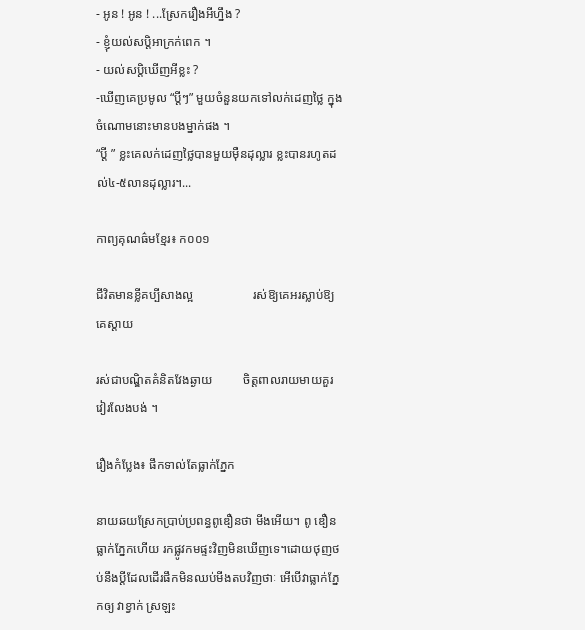- អូន ! អូន ! ...ស្រែករឿងអីហ្នឹង ?
- ខ្ញុំយល់សប្ដិអាក្រក់ពេក ។
- យល់សប្ដិឃើញអីខ្លះ ?
-ឃើញគេប្រមូល “ប្ដីៗ” មួយចំនួនយកទៅលក់ដេញថ្លៃ ក្នុងចំណោមនោះមានបងម្នាក់ផង ។
“ប្ដី ” ខ្លះគេលក់ដេញថ្លៃបានមួយម៉ឺនដុល្លារ ខ្លះបានរហូតដល់៤-៥លានដុល្លារ។...

កាព្យគុណធ៌មខ្មែរ៖ ក០០១

ជីវិតមានខ្លីគប្បីសាងល្អ                   រស់ឱ្យគេអរស្លាប់ឱ្យគេស្ដាយ

រស់ជាបណ្ឌិតគំនិតវែងឆ្ងាយ          ចិត្តពាលរាយមាយគួរវៀរលែងបង់ ។

រឿងកំប្លែង៖ ផឹកទាល់តែធ្លាក់ភ្នែក

នាយឆយស្រែកប្រាប់ប្រពន្ធពូឌឿនថា មីងអើយ។ ពូ ឌឿនធ្លាក់ភ្នែកហើយ រកផ្លូវកមផ្ទះវិញមិនឃើញទេ។ដោយថុញថប់នឹងប្តីដែលដើរផឹកមិនឈប់មីងតបវិញថាៈ អើបើវាធ្លាក់ភ្នែកឲ្យ វាខ្វាក់ ស្រឡះ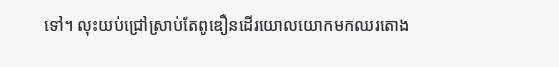ទៅ។ លុះយប់ជ្រៅស្រាប់តែពូឌឿនដើរយោលយោកមកឈរតោង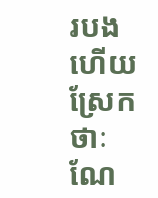របងហើយ ស្រែកថាៈ ណែ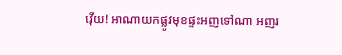វ៉ើយ! អាណាយកផ្លូវមុខផ្ទះអញទៅណា អញរ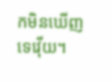កមិនឃើញទេវ៉ើយ។